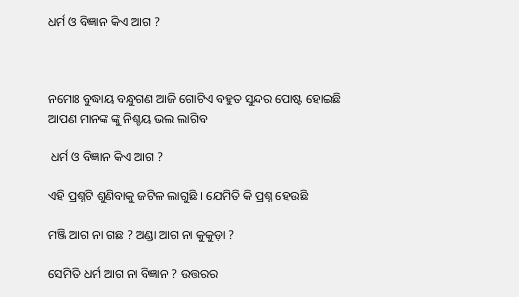ଧର୍ମ ଓ ବିଜ୍ଞାନ କିଏ ଆଗ ?



ନମୋଃ ବୁଦ୍ଧାୟ ବନ୍ଧୁଗଣ ଆଜି ଗୋଟିଏ ବହୁତ ସୁନ୍ଦର ପୋଷ୍ଟ ହୋଇଛି ଆପଣ ମାନଙ୍କ ଙ୍କୁ ନିଶ୍ଚୟ ଭଲ ଲାଗିବ

 ଧର୍ମ ଓ ବିଜ୍ଞାନ କିଏ ଆଗ ?

ଏହି ପ୍ରଶ୍ନଟି ଶୁଣିବାକୁ ଜଟିଳ ଲାଗୁଛି । ଯେମିତି କି ପ୍ରଶ୍ନ ହେଉଛି

ମଞ୍ଜି ଆଗ ନା ଗଛ ? ଅଣ୍ଡା ଆଗ ନା କୁକୁଡ଼ା ?

ସେମିତି ଧର୍ମ ଆଗ ନା ବିଜ୍ଞାନ ? ଉତ୍ତରର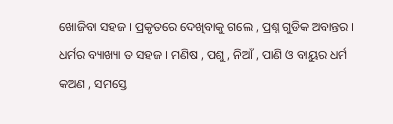ଖୋଜିବା ସହଜ । ପ୍ରକୃତରେ ଦେଖିବାକୁ ଗଲେ , ପ୍ରଶ୍ନ ଗୁଡିକ ଅବାନ୍ତର । ଧର୍ମର ବ୍ୟାଖ୍ୟା ତ ସହଜ । ମଣିଷ , ପଶୁ , ନିଆଁ , ପାଣି ଓ ବାୟୁର ଧର୍ମ କଅଣ , ସମସ୍ତେ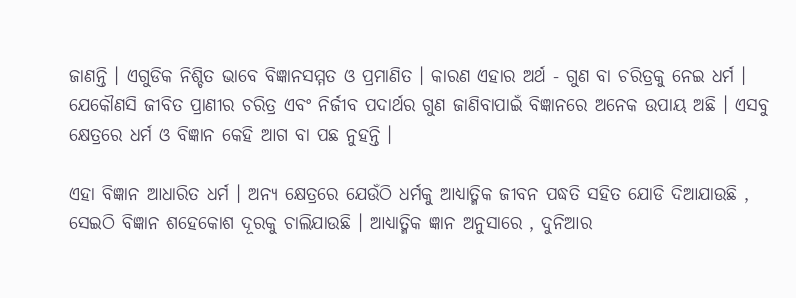ଜାଣନ୍ତି । ଏଗୁଡିକ ନିଶ୍ଚିତ ଭାବେ ବିଜ୍ଞାନସମ୍ମତ ଓ ପ୍ରମାଣିତ । କାରଣ ଏହାର ଅର୍ଥ - ଗୁଣ ବା ଚରିତ୍ରକୁ ନେଇ ଧର୍ମ । ଯେକୌଣସି ଜୀବିତ ପ୍ରାଣୀର ଚରିତ୍ର ଏବଂ ନିର୍ଜୀବ ପଦାର୍ଥର ଗୁଣ ଜାଣିବାପାଇଁ ବିଜ୍ଞାନରେ ଅନେକ ଉପାୟ ଅଛି । ଏସବୁ କ୍ଷେତ୍ରରେ ଧର୍ମ ଓ ବିଜ୍ଞାନ କେହି ଆଗ ବା ପଛ ନୁହନ୍ତି ।

ଏହା ବିଜ୍ଞାନ ଆଧାରିତ ଧର୍ମ । ଅନ୍ୟ କ୍ଷେତ୍ରରେ ଯେଉଁଠି ଧର୍ମକୁ ଆଧ୍ୟାତ୍ମିକ ଜୀବନ ପଦ୍ଧତି ସହିତ ଯୋଡି ଦିଆଯାଉଛି , ସେଇଠି ବିଜ୍ଞାନ ଶହେକୋଶ ଦୂରକୁ ଚାଲିଯାଉଛି । ଆଧ୍ୟାତ୍ମିକ ଜ୍ଞାନ ଅନୁସାରେ , ଦୁନିଆର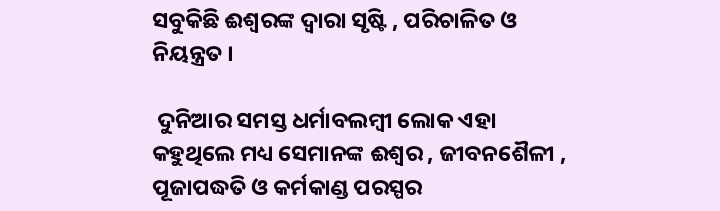ସବୁକିଛି ଈଶ୍ବରଙ୍କ ଦ୍ବାରା ସୃଷ୍ଟି , ପରିଚାଳିତ ଓ ନିୟନ୍ତ୍ରତ ।

 ଦୁନିଆର ସମସ୍ତ ଧର୍ମାବଲମ୍ବୀ ଲୋକ ଏହା କହୁଥିଲେ ମଧ୍ୟ ସେମାନଙ୍କ ଈଶ୍ବର , ଜୀବନଶୈଳୀ , ପୂଜାପଦ୍ଧତି ଓ କର୍ମକାଣ୍ଡ ପରସ୍ପର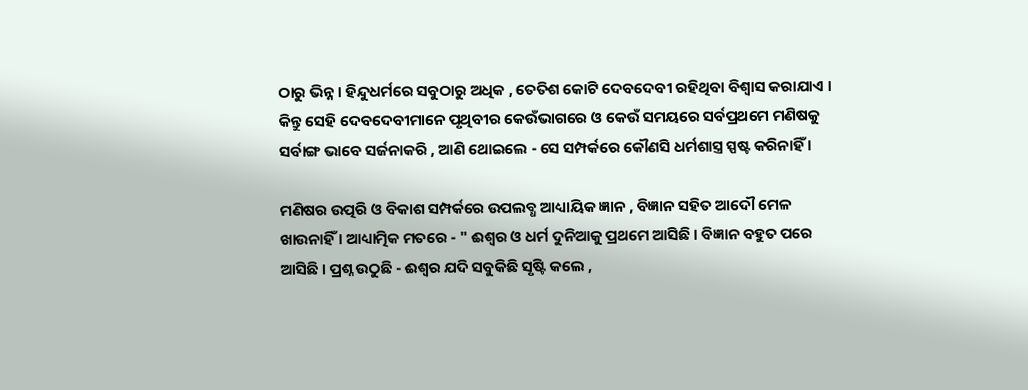ଠାରୁ ଭିନ୍ନ । ହିନ୍ଦୁଧର୍ମରେ ସବୁଠାରୁ ଅଧିକ , ତେତିଶ କୋଟି ଦେବଦେବୀ ରହିଥିବା ବିଶ୍ବାସ କରାଯାଏ । କିନ୍ତୁ ସେହି ଦେବଦେବୀମାନେ ପୃଥିବୀର କେଉଁଭାଗରେ ଓ କେଉଁ ସମୟରେ ସର୍ବପ୍ରଥମେ ମଣିଷକୁ ସର୍ବାଙ୍ଗ ଭାବେ ସର୍ଜନାକରି , ଆଣି ଥୋଇଲେ - ସେ ସମ୍ପର୍କରେ କୌଣସି ଧର୍ମଶାସ୍ତ୍ର ସ୍ପଷ୍ଟ କରିନାହିଁ ।

ମଣିଷର ଉତ୍ପରି ଓ ବିକାଶ ସମ୍ପର୍କରେ ଉପଲବ୍ଧ ଆଧ୍ୟାୟିକ ଜ୍ଞାନ , ବିଜ୍ଞାନ ସହିତ ଆଦୌ ମେଳ ଖାଉନାହିଁ । ଆଧ୍ୟାତ୍ମିକ ମତରେ - " ଈଶ୍ବର ଓ ଧର୍ମ ଦୁନିଆକୁ ପ୍ରଥମେ ଆସିଛି । ବିଜ୍ଞାନ ବହୁତ ପରେ ଆସିଛି । ପ୍ରଶ୍ନ ଉଠୁଛି - ଈଶ୍ବର ଯଦି ସବୁକିଛି ସୃଷ୍ଟି କଲେ ,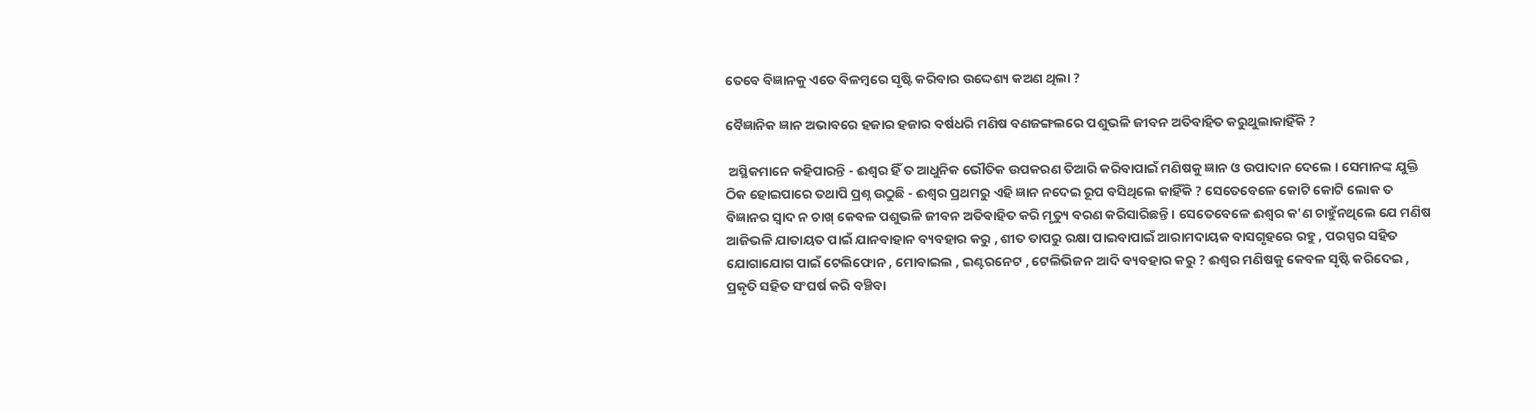ତେବେ ବିଜ୍ଞାନକୁ ଏତେ ବିଳମ୍ବରେ ସୃଷ୍ଟି କରିବାର ଉଦ୍ଦେଶ୍ୟ କଅଣ ଥିଲା ?

ବୈଜ୍ଞାନିକ ଜ୍ଞାନ ଅଭାବରେ ହଜାର ହଜାର ବର୍ଷଧରି ମଣିଷ ବଣଜଙ୍ଗଲରେ ପଶୁଭଳି ଜୀବନ ଅତିବାହିତ କରୁଥୁଲାକାହିଁକି ?

 ଅସ୍ଥିକମାନେ କହିପାରନ୍ତି - ଈଶ୍ବର ହିଁ ତ ଆଧୁନିକ ଭୌତିକ ଉପକରଣ ତିଆରି କରିବାପାଇଁ ମଣିଷକୁ ଜ୍ଞାନ ଓ ଉପାଦାନ ଦେଲେ । ସେମାନଙ୍କ ଯୁକ୍ତି ଠିକ ହୋଇପାରେ ତଥାପି ପ୍ରଶ୍ନ ଉଠୁଛି - ଈଶ୍ବର ପ୍ରଥମରୁ ଏହି ଜ୍ଞାନ ନଦେଇ ରୂପ ବସିଥିଲେ କାହିଁକି ? ସେତେବେଳେ କୋଟି କୋଟି ଲୋକ ତ ବିଜ୍ଞାନର ସ୍ବାଦ ନ ଚାଖ୍ କେବଳ ପଶୁଭଳି ଜୀବନ ଅତିବାହିତ କରି ମୃତ୍ୟୁ ବରଣ କରିସାରିଛନ୍ତି । ସେତେବେଳେ ଈଶ୍ବର କ'ଣ ଚାହୁଁନଥିଲେ ଯେ ମଣିଷ ଆଜିଭଳି ଯାତାୟତ ପାଇଁ ଯାନବାହାନ ବ୍ୟବହାର କରୁ , ଶୀତ ତାପରୁ ରକ୍ଷା ପାଇବାପାଇଁ ଆରାମଦାୟକ ବାସଗୃହରେ ରହୁ , ପରସ୍ପର ସହିତ ଯୋଗାଯୋଗ ପାଇଁ ଟେଲିଫୋନ , ମୋବାଇଲ , ଇଣ୍ଟରନେଟ , ଟେଲିଭିଜନ ଆଦି ବ୍ୟବହାର କରୁ ? ଈଶ୍ବର ମଣିଷକୁ କେବଳ ସୃଷ୍ଟି କରିଦେଇ , ପ୍ରକୃତି ସହିତ ସଂଘର୍ଷ କରି ବଞ୍ଚିବା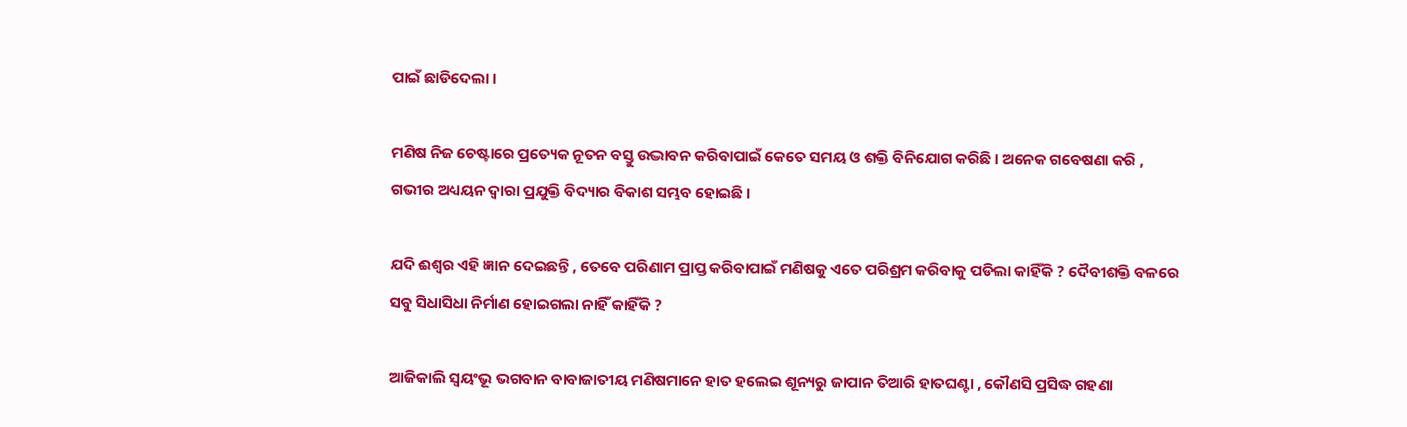ପାଇଁ ଛାଡିଦେଲା ।

ମଣିଷ ନିଜ ଚେଷ୍ଟାରେ ପ୍ରତ୍ୟେକ ନୂତନ ବସ୍ତୁ ଉଦ୍ଭାବନ କରିବାପାଇଁ କେତେ ସମୟ ଓ ଶକ୍ତି ବିନିଯୋଗ କରିଛି । ଅନେକ ଗବେଷଣା କରି , ଗଭୀର ଅଧ୍ୟୟନ ଦ୍ବାରା ପ୍ରଯୁକ୍ତି ବିଦ୍ୟାର ବିକାଶ ସମ୍ଭବ ହୋଇଛି ।

ଯଦି ଈଶ୍ବର ଏହି ଜ୍ଞାନ ଦେଇଛନ୍ତି , ତେବେ ପରିଣାମ ପ୍ରାପ୍ତ କରିବାପାଇଁ ମଣିଷକୁ ଏତେ ପରିଶ୍ରମ କରିବାକୁ ପଡିଲା କାହିଁକି ? ଦୈବୀଶକ୍ତି ବଳରେ ସବୁ ସିଧାସିଧା ନିର୍ମାଣ ହୋଇଗଲା ନାହିଁ କାହିଁକି ?

ଆଜିକାଲି ସ୍ବୟଂଭୂ ଭଗବାନ ବାବାଜାତୀୟ ମଣିଷମାନେ ହାତ ହଲେଇ ଶୂନ୍ୟରୁ ଜାପାନ ତିଆରି ହାତଘଣ୍ଟା , କୌଣସି ପ୍ରସିଦ୍ଧ ଗହଣା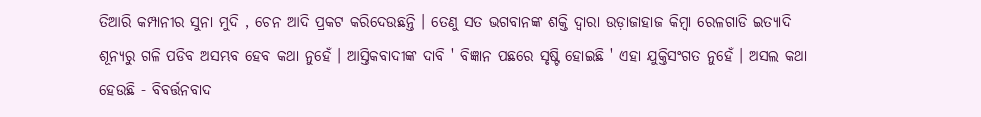ତିଆରି କମ୍ପାନୀର ସୁନା ମୁଦି , ଚେନ ଆଦି ପ୍ରକଟ କରିଦେଉଛନ୍ତି । ତେଣୁ ସତ ଭଗବାନଙ୍କ ଶକ୍ତି ଦ୍ବାରା ଉଡ଼ାଜାହାଜ କିମ୍ବା ରେଳଗାଡି ଇତ୍ୟାଦି ଶୂନ୍ୟରୁ ଗଳି ପଡିବ ଅସମ୍ଭବ ହେବ କଥା ନୁହେଁ । ଆସ୍ତିକବାଦୀଙ୍କ ଦାବି ' ବିଜ୍ଞାନ ପଛରେ ସୃଷ୍ଟି ହୋଇଛି ' ଏହା ଯୁକ୍ତିସଂଗତ ନୁହେଁ । ଅସଲ କଥା ହେଉଛି - ବିବର୍ତ୍ତନବାଦ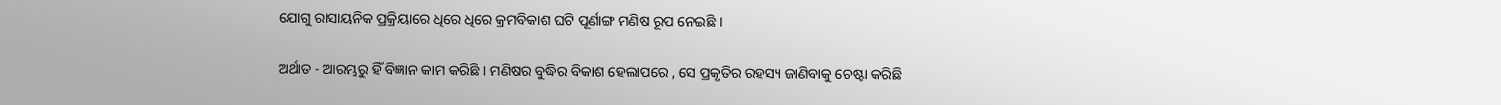ଯୋଗୁ ରାସାୟନିକ ପ୍ରକ୍ରିୟାରେ ଧିରେ ଧିରେ କ୍ରମବିକାଶ ଘଟି ପୂର୍ଣାଙ୍ଗ ମଣିଷ ରୂପ ନେଇଛି ।

ଅର୍ଥାତ - ଆରମ୍ଭରୁ ହିଁ ବିଜ୍ଞାନ କାମ କରିଛି । ମଣିଷର ବୁଦ୍ଧିର ବିକାଶ ହେଲାପରେ , ସେ ପ୍ରକୃତିର ରହସ୍ୟ ଜାଣିବାକୁ ଚେଷ୍ଟା କରିଛି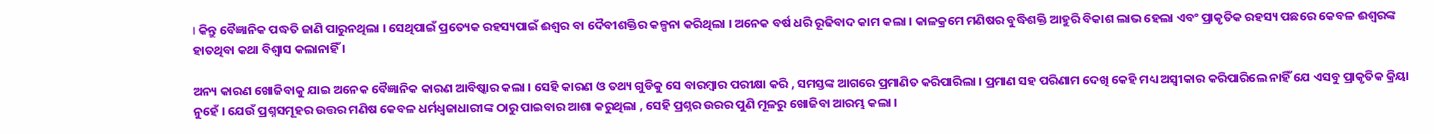। କିନ୍ତୁ ବୈଜ୍ଞାନିକ ପଦ୍ଧତି ଜାଣି ପାରୁନଥିଲା । ସେଥିପାଇଁ ପ୍ରତ୍ୟେକ ରହସ୍ୟପାଇଁ ଈଶ୍ବର ବା ଦୈବୀଶକ୍ତିର କଳ୍ପନା କରିଥିଲା । ଅନେକ ବର୍ଷ ଧରି ରୂଢିବାଦ କାମ କଲା । କାଳକ୍ରମେ ମଣିଷର ବୁଦ୍ଧିଶକ୍ତି ଆହୁରି ବିକାଶ ଲାଭ ହେଲା ଏବଂ ପ୍ରାକୃତିକ ରହସ୍ୟ ପଛରେ କେବଳ ଈଶ୍ବରଙ୍କ ହାତଥିବା କଥା ବିଶ୍ବାସ କଲାନାହିଁ ।

ଅନ୍ୟ କାରଣ ଖୋଜିବାକୁ ଯାଇ ଅନେକ ବୈଜ୍ଞାନିକ କାରଣ ଆବିଷ୍କାର କଲା । ସେହି କାରଣ ଓ ତଥ୍ୟ ଗୁଡିକୁ ସେ ବାରମ୍ବାର ପରୀକ୍ଷା କରି , ସମସ୍ତଙ୍କ ଆଗରେ ପ୍ରମାଣିତ କରିପାରିଲା । ପ୍ରମାଣ ସହ ପରିଣାମ ଦେଖି କେହି ମଧ୍ୟ ଅସ୍ବୀକାର କରିପାରିଲେ ନାହିଁ ଯେ ଏସବୁ ପ୍ରାକୃତିକ କ୍ରିୟା ନୁହେଁ । ଯେଉଁ ପ୍ରଶ୍ନସମୂହର ଉତ୍ତର ମଣିଷ କେବଳ ଧର୍ମଧ୍ଵଜାଧାରୀଙ୍କ ଠାରୁ ପାଇବାର ଆଶା କରୁଥିଲା , ସେହି ପ୍ରଶ୍ନର ଉରର ପୁଣି ମୂଳରୁ ଖୋଜିବା ଆରମ୍ଭ କଲା ।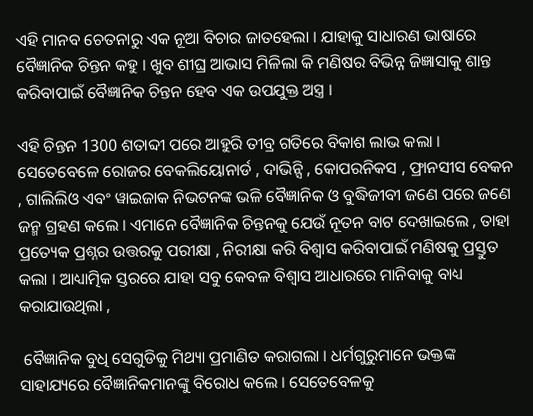ଏହି ମାନବ ଚେତନାରୁ ଏକ ନୂଆ ବିଚାର ଜାତହେଲା । ଯାହାକୁ ସାଧାରଣ ଭାଷାରେ ବୈଜ୍ଞାନିକ ଚିନ୍ତନ କହୁ । ଖୁବ ଶୀଘ୍ର ଆଭାସ ମିଳିଲା କି ମଣିଷର ବିଭିନ୍ନ ଜିଜ୍ଞାସାକୁ ଶାନ୍ତ କରିବାପାଇଁ ବୈଜ୍ଞାନିକ ଚିନ୍ତନ ହେବ ଏକ ଉପଯୁକ୍ତ ଅସ୍ତ୍ର ।

ଏହି ଚିନ୍ତନ 1300 ଶତାବ୍ଦୀ ପରେ ଆହୁରି ତୀବ୍ର ଗତିରେ ବିକାଶ ଲାଭ କଲା । ସେତେବେଳେ ରୋଜର ବେକଲିୟୋନାର୍ଡ , ଦାଭିନ୍ସି , କୋପରନିକସ , ଫ୍ରାନସୀସ ବେକନ , ଗାଲିଲିଓ ଏବଂ ୱାଇଜାକ ନିଭଟନଙ୍କ ଭଳି ବୈଜ୍ଞାନିକ ଓ ବୁଦ୍ଧିଜୀବୀ ଜଣେ ପରେ ଜଣେ ଜନ୍ମ ଗ୍ରହଣ କଲେ । ଏମାନେ ବୈଜ୍ଞାନିକ ଚିନ୍ତନକୁ ଯେଉଁ ନୂତନ ବାଟ ଦେଖାଇଲେ , ତାହା ପ୍ରତ୍ୟେକ ପ୍ରଶ୍ନର ଉତ୍ତରକୁ ପରୀକ୍ଷା , ନିରୀକ୍ଷା କରି ବିଶ୍ବାସ କରିବାପାଇଁ ମଣିଷକୁ ପ୍ରସ୍ତୁତ କଲା । ଆଧ୍ୟାତ୍ମିକ ସ୍ତରରେ ଯାହା ସବୁ କେବଳ ବିଶ୍ବାସ ଆଧାରରେ ମାନିବାକୁ ବାଧ୍ୟ କରାଯାଉଥିଲା ,

 ବୈଜ୍ଞାନିକ ବୁଧି ସେଗୁଡିକୁ ମିଥ୍ୟା ପ୍ରମାଣିତ କରାଗଲା । ଧର୍ମଗୁରୁମାନେ ଭକ୍ତଙ୍କ ସାହାଯ୍ୟରେ ବୈଜ୍ଞାନିକମାନଙ୍କୁ ବିରୋଧ କଲେ । ସେତେବେଳକୁ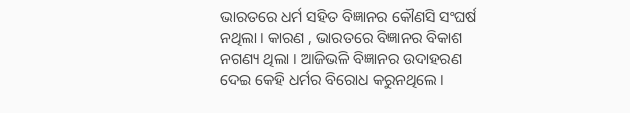ଭାରତରେ ଧର୍ମ ସହିତ ବିଜ୍ଞାନର କୌଣସି ସଂଘର୍ଷ ନଥିଲା । କାରଣ , ଭାରତରେ ବିଜ୍ଞାନର ବିକାଶ ନଗଣ୍ୟ ଥିଲା । ଆଜିଭଳି ବିଜ୍ଞାନର ଉଦାହରଣ ଦେଇ କେହି ଧର୍ମର ବିରୋଧ କରୁନଥିଲେ ।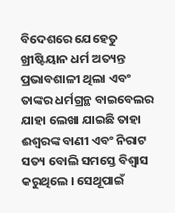ବିଦେଶରେ ଯେହେତୁ ଖ୍ରୀଷ୍ଟିୟାନ ଧର୍ମ ଅତ୍ୟନ୍ତ ପ୍ରଭାବଶାଳୀ ଥିଲା ଏବଂ ତାଙ୍କର ଧର୍ମଗ୍ରନ୍ଥ ବାଇବେଲର ଯାହା ଲେଖା ଯାଇଛି ତାହା ଈଶ୍ବରଙ୍କ ବାଣୀ ଏବଂ ନିରାଟ ସତ୍ୟ ବୋଲି ସମସ୍ତେ ବିଶ୍ବାସ କରୁଥିଲେ । ସେଥୂପାଇଁ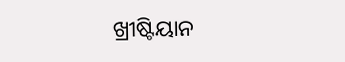ଖ୍ରୀଷ୍ଟିୟାନ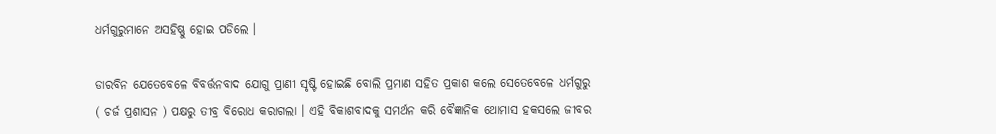ଧର୍ମଗୁରୁମାନେ ଅସହିଷ୍ଣୁ ହୋଇ ପଡିଲେ ।

ଡାରବିନ ଯେତେବେଳେ ବିବର୍ତ୍ତନବାଦ ଯୋଗୁ ପ୍ରାଣୀ ସୃଷ୍ଟି ହୋଇଛି ବୋଲି ପ୍ରମାଣ ସହିତ ପ୍ରକାଶ କଲେ ସେତେବେଳେ ଧର୍ମଗୁରୁ ( ଚର୍ଜ ପ୍ରଶାସନ ) ପକ୍ଷରୁ ତୀବ୍ର ବିରୋଧ କରାଗଲା । ଏହି ବିକାଶବାଦକୁ ସମର୍ଥନ କରି ବୈଜ୍ଞାନିକ ଥୋମାସ ହକସଲେ ଜୀବର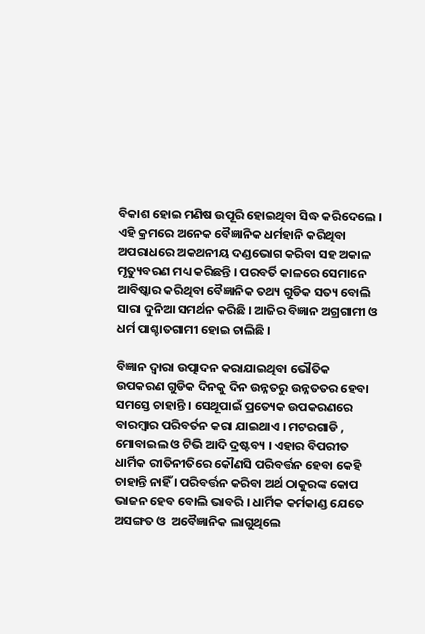ବିକାଶ ହୋଇ ମଣିଷ ଉପୂରି ହୋଇଥିବା ସିଦ୍ଧ କରିଦେଲେ । ଏହି କ୍ରମରେ ଅନେକ ବୈଜ୍ଞାନିକ ଧର୍ମହାନି କରିଥିବା ଅପରାଧରେ ଅକଥନୀୟ ଦଣ୍ଡଭୋଗ କରିବା ସହ ଅକାଳ ମୃତ୍ୟୁବରଣ ମଧ୍ୟ କରିଛନ୍ତି । ପରବର୍ତି କାଳରେ ସେମାନେ ଆବିଷ୍କାର କରିଥିବା ବୈଜ୍ଞାନିକ ତଥ୍ୟ ଗୁଡିକ ସତ୍ୟ ବୋଲି ସାରା ଦୁନିଆ ସମର୍ଥନ କରିଛି । ଆଜିର ବିଜ୍ଞାନ ଅଗ୍ରଗାମୀ ଓ ଧର୍ମ ପାଶ୍ଚାତଗାମୀ ହୋଇ ଚାଲିଛି ।

ବିଜ୍ଞାନ ଦ୍ବାରା ଉତ୍ପାଦନ କରାଯାଇଥିବା ଭୌତିକ ଉପକରଣ ଗୁଡିକ ଦିନକୁ ଦିନ ଉନ୍ନତରୁ ଉନ୍ନତତର ହେବା ସମସ୍ତେ ଚାହାନ୍ତି । ସେଥୂପାଇଁ ପ୍ରତ୍ୟେକ ଉପକରଣରେ ବାରମ୍ବାର ପରିବର୍ତନ କରା ଯାଇଥାଏ । ମଟରଗାଡି , ମୋବାଇଲ ଓ ଟିଭି ଆଦି ଦ୍ରଷ୍ଟବ୍ୟ । ଏହାର ବିପରୀତ ଧାର୍ମିକ ରୀତିନୀତିରେ କୌଣସି ପରିବର୍ତ୍ତନ ହେବା କେହି ଚାହାନ୍ତି ନାହିଁ । ପରିବର୍ତ୍ତନ କରିବା ଅର୍ଥ ଠାକୁରଙ୍କ କୋପ ଭାଜନ ହେବ ବୋଲି ଭାବରି । ଧାର୍ମିକ କର୍ମକାଣ୍ଡ ଯେତେ ଅସଙ୍ଗତ ଓ  ଅବୈଜ୍ଞାନିକ ଲାଗୁଥିଲେ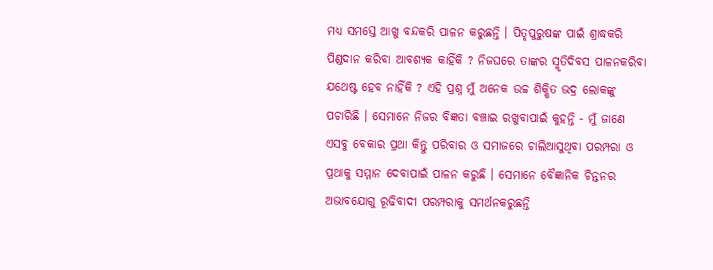ମଧ୍ୟ ସମସ୍ତେ ଆଖୁ ବନ୍ଦକରି ପାଳନ କରୁଛନ୍ତି । ପିତୃପୁରୁଷଙ୍କ ପାଇଁ ଶ୍ରାଦ୍ଧକରି ପିଣ୍ଡଦାନ କରିବା ଆବଶ୍ୟକ କାହିଁକି ? ନିଜଘରେ ତାଙ୍କର ସ୍ମୃତିଦିବସ ପାଳନକରିବା ଯଥେଷ୍ଟ ହେବ ନାହିଁକି ? ଏହି ପ୍ରଶ୍ନ ମୁଁ ଅନେକ ଉଚ୍ଚ ଶିକ୍ଷିତ ଭଦ୍ର ଲୋକଙ୍କୁ ପଚାରିଛି । ସେମାନେ ନିଜର ବିଜ୍ଞତା ବଞ୍ଚାଇ ରଖୁବାପାଇଁ କୁହନ୍ତି - ମୁଁ ଜାଣେ ଏସବୁ ବେକାର ପ୍ରଥା କିନ୍ତୁ ପରିବାର ଓ ସମାଜରେ ଚାଲିଆସୁଥିବା ପରମ୍ପରା ଓ ପ୍ରଥାକୁ ସମ୍ମାନ ଦେବାପାଇଁ ପାଳନ କରୁଛି । ସେମାନେ ବୈଜ୍ଞାନିକ ଚିନ୍ତନର ଅଭାବଯୋଗୁ ରୂଢିବାଦୀ ପରମ୍ପରାକୁ ସମର୍ଥନକରୁଛନ୍ତି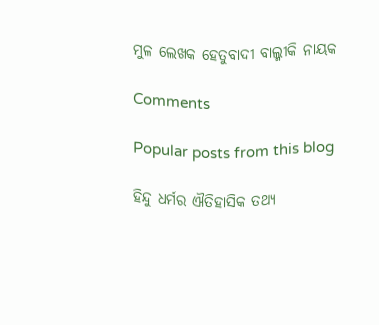ମୁଳ ଲେଖକ ହେତୁବାଦୀ ବାଲ୍ମୀକି ନାୟକ

Comments

Popular posts from this blog

ହିନ୍ଦୁ ଧର୍ମର ଐତିହାସିକ ତଥ୍ୟ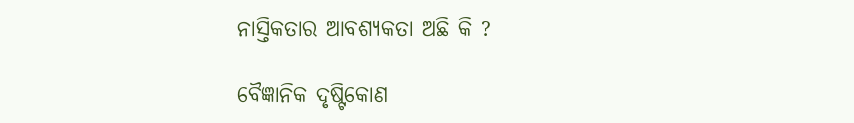ନାସ୍ତିକତାର ଆବଶ୍ୟକତା ଅଛି କି ?

ବୈଜ୍ଞାନିକ ଦୃଷ୍ଟିକୋଣ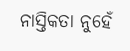ନାସ୍ତିକତା ନୁହେଁ